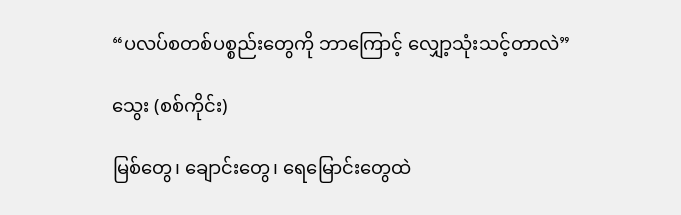“ပလပ်စတစ်ပစ္စည်းတွေကို ဘာကြောင့် လျှော့သုံးသင့်တာလဲ”

သွေး (စစ်ကိုင်း)

မြစ်တွေ၊ ချောင်းတွေ၊ ရေ‌မြောင်းတွေထဲ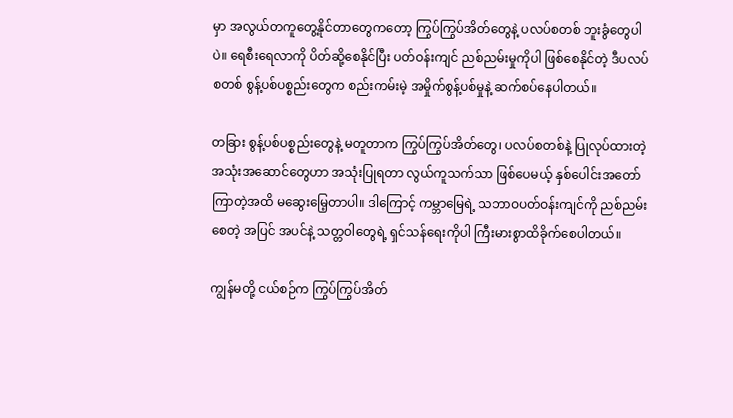မှာ အလွယ်တကူတွေ့နိုင်တာတွေကတော့ ကြွပ်ကြွပ်အိတ်တွေနဲ့ ပလပ်စတစ် ဘူးခွံတွေပါပဲ။ ရေစီးရေလာကို ပိတ်ဆို့စေနိုင်ပြီး ပတ်ဝန်းကျင် ညစ်ညမ်းမှုကိုပါ ဖြစ်စေနိုင်တဲ့ ဒီပလပ်စတစ် စွန့်ပစ်ပစ္စည်းတွေက စည်းကမ်းမဲ့ အမှိုက်စွန့်ပစ်မှုနဲ့ ဆက်စပ်နေပါတယ်။

တခြား စွန့်ပစ်ပစ္စည်းတွေနဲ့ မတူတာက ကြွပ်ကြွပ်အိတ်တွေ၊ ပလပ်စတစ်နဲ့ ပြုလုပ်ထားတဲ့ အသုံးအဆောင်တွေဟာ အသုံးပြုရတာ လွယ်ကူသက်သာ ဖြစ်ပေမယ့် နှစ်ပေါင်းအတော်ကြာတဲ့အထိ မဆွေးမြေ့တာပါ။ ဒါကြောင့် ကမ္ဘာမြေရဲ့ သဘာဝပတ်ဝန်းကျင်ကို ညစ်ညမ်းစေတဲ့ အပြင် အပင်နဲ့ သတ္တဝါတွေရဲ့ ရှင်သန်ရေးကိုပါ ကြီးမားစွာထိခိုက်စေပါတယ်။

ကျွန်မတို့ ငယ်စဉ်က ကြွပ်ကြွပ်အိတ်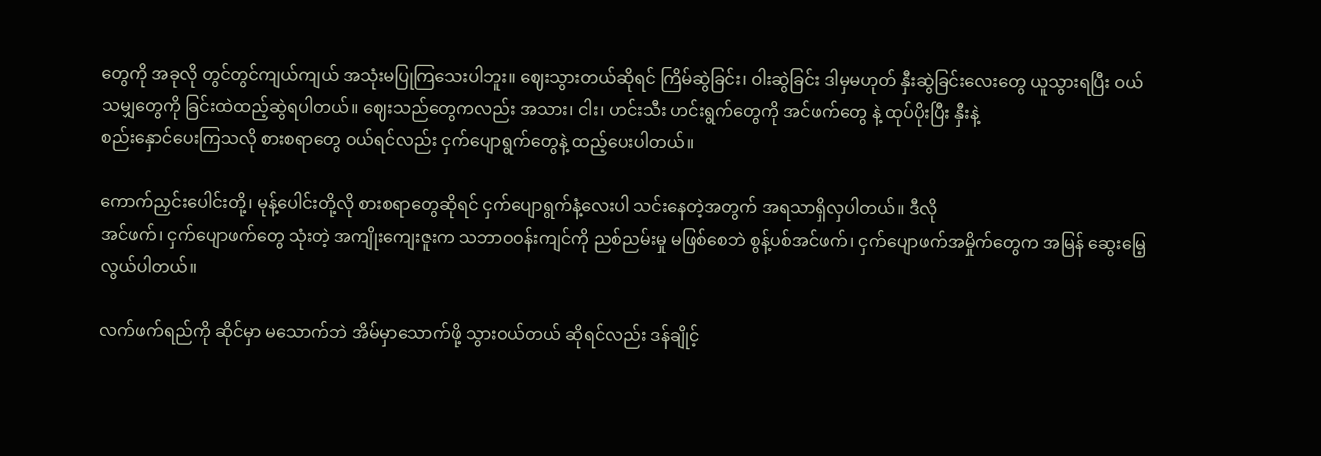တွေကို အခုလို တွင်တွင်ကျယ်ကျယ် အသုံးမပြုကြသေးပါဘူး။ ဈေးသွားတယ်ဆိုရင် ကြိမ်ဆွဲခြင်း၊ ဝါးဆွဲခြင်း ဒါမှမဟုတ် နှီးဆွဲခြင်းလေးတွေ ယူသွားရပြီး ဝယ်သမျှတွေကို ခြင်းထဲထည့်ဆွဲရပါတယ်။ ဈေးသည်တွေကလည်း အသား၊ ငါး၊ ဟင်းသီး ဟင်းရွက်တွေကို အင်ဖက်တွေ နဲ့ ထုပ်ပိုးပြီး နှီးနဲ့
စည်းနှောင်ပေးကြသလို စားစရာတွေ ဝယ်ရင်လည်း ငှက်ပျောရွက်တွေနဲ့ ထည့်ပေးပါတယ်။

ကောက်ညှင်းပေါင်းတို့၊ မုန့်ပေါင်းတို့လို စားစရာတွေဆိုရင် ငှက်ပျောရွက်နံ့လေးပါ သင်းနေတဲ့အတွက် အရသာရှိလှပါတယ်။ ဒီလို
အင်ဖက်၊ ငှက်ပျောဖက်တွေ သုံးတဲ့ အကျိုးကျေးဇူးက သဘာဝဝန်းကျင်ကို ညစ်ညမ်းမှု မဖြစ်စေဘဲ စွန့်ပစ်အင်ဖက်၊ ငှက်ပျောဖက်အမှိုက်တွေက အမြန် ဆွေးမြေ့လွယ်ပါတယ်။

လက်ဖက်ရည်ကို ဆိုင်မှာ မသောက်ဘဲ အိမ်မှာသောက်ဖို့ သွားဝယ်တယ် ဆိုရင်လည်း ဒန်ချိုင့်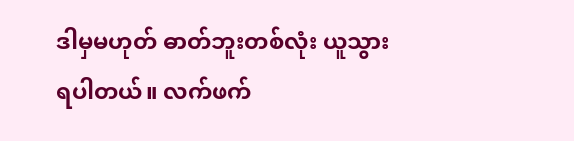ဒါမှမဟုတ် ဓာတ်ဘူးတစ်လုံး ယူသွားရပါတယ်။ လက်ဖက်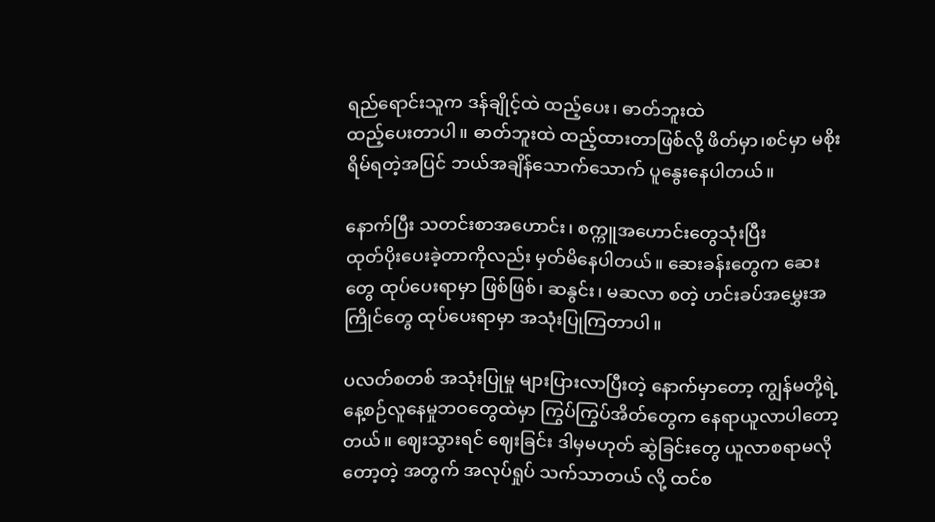ရည်ရောင်းသူက ဒန်ချိုင့်ထဲ ထည့်ပေး၊ ဓာတ်ဘူးထဲ
ထည့်ပေးတာပါ။ ဓာတ်ဘူးထဲ ထည့်ထားတာဖြစ်လို့ ဖိတ်မှာ၊စင်မှာ မစိုးရိမ်ရတဲ့အပြင် ဘယ်အချိန်သောက်သောက် ပူနွေးနေပါတယ်။

နောက်ပြီး သတင်းစာအဟောင်း၊ စက္ကူအဟောင်းတွေသုံးပြီး
ထုတ်ပိုးပေးခဲ့တာကိုလည်း မှတ်မိနေပါတယ်။ ဆေးခန်းတွေက ဆေးတွေ ထုပ်ပေးရာမှာ ဖြစ်ဖြစ်၊ ဆနွင်း၊ မဆလာ စတဲ့ ဟင်းခပ်အမွှေးအကြိုင်တွေ ထုပ်ပေးရာမှာ အသုံးပြုကြတာပါ။

ပလတ်စတစ် အသုံးပြုမှု များပြားလာပြီးတဲ့ နောက်မှာတော့ ကျွန်မတို့ရဲ့ နေ့စဉ်လူနေမှုဘဝတွေထဲမှာ ကြွပ်ကြွပ်အိတ်တွေက နေရာယူလာပါတော့တယ်။ ဈေးသွားရင် ဈေးခြင်း ဒါမှမဟုတ် ဆွဲခြင်းတွေ ယူလာစရာမလိုတော့တဲ့ အတွက် အလုပ်ရှုပ် သက်သာတယ် လို့ ထင်စ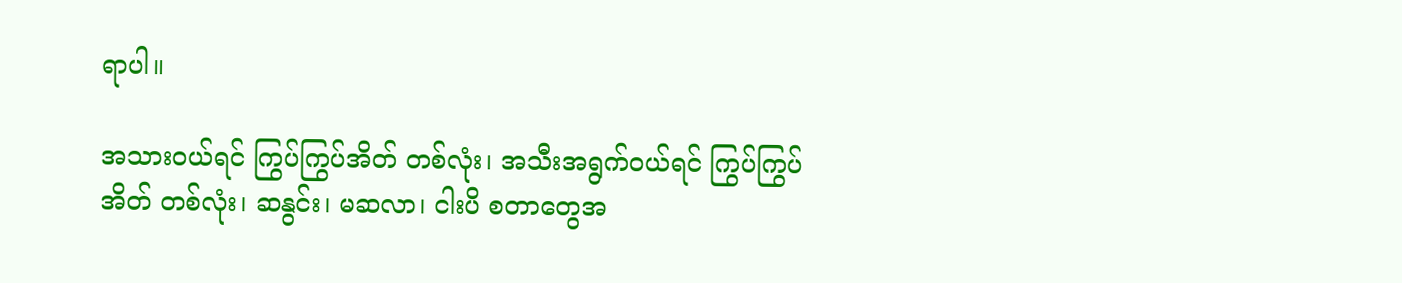ရာပါ။

အသားဝယ်ရင် ကြွပ်ကြွပ်အိတ် တစ်လုံး၊ အသီးအရွက်ဝယ်ရင် ကြွပ်ကြွပ်အိတ် တစ်လုံး၊ ဆနွင်း၊ မဆလာ၊ ငါးပိ စတာတွေအ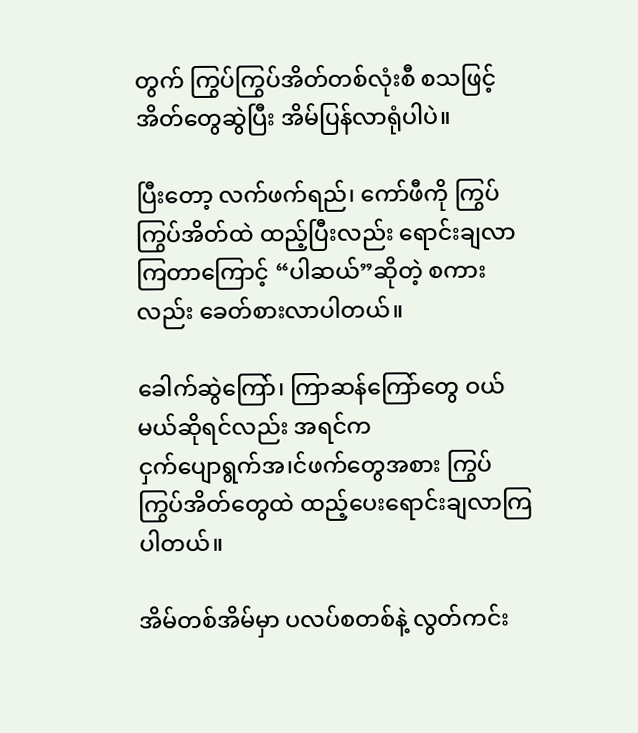တွက် ကြွပ်ကြွပ်အိတ်တစ်လုံးစီ စသဖြင့် အိတ်တွေဆွဲပြီး အိမ်ပြန်လာရုံပါပဲ။

ပြီးတော့ လက်ဖက်ရည်၊ ကော်ဖီကို ကြွပ်ကြွပ်အိတ်ထဲ ထည့်ပြီးလည်း ရောင်းချလာကြတာကြောင့် “ပါဆယ်”ဆိုတဲ့ စကားလည်း ခေတ်စားလာပါတယ်။

ခေါက်ဆွဲကြော်၊ ကြာဆန်ကြော်တွေ ဝယ်မယ်ဆိုရင်လည်း အရင်က
ငှက်ပျောရွက်အ၊င်ဖက်တွေအစား ကြွပ်ကြွပ်အိတ်တွေထဲ ထည့်ပေးရောင်းချလာကြပါတယ်။

အိမ်တစ်အိမ်မှာ ပလပ်စတစ်နဲ့ လွတ်ကင်း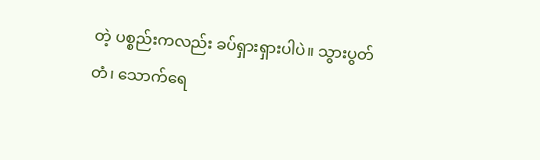တဲ့ ပစ္စည်းကလည်း ခပ်ရှားရှားပါပဲ။ သွားပွတ်တံ၊ သောက်ရေ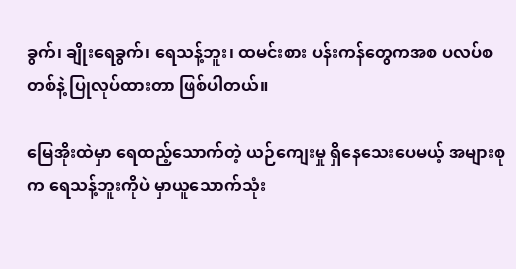ခွက်၊ ချိုးရေခွက်၊ ရေသန့်ဘူး၊ ထမင်းစား ပန်းကန်တွေကအစ ပလပ်စတစ်နဲ့ ပြုလုပ်ထားတာ ဖြစ်ပါတယ်။

မြေအိုးထဲမှာ ရေထည့်သောက်တဲ့ ယဉ်ကျေးမှု ရှိနေသေးပေမယ့် အများစုက ရေသန့်ဘူးကိုပဲ မှာယူသောက်သုံး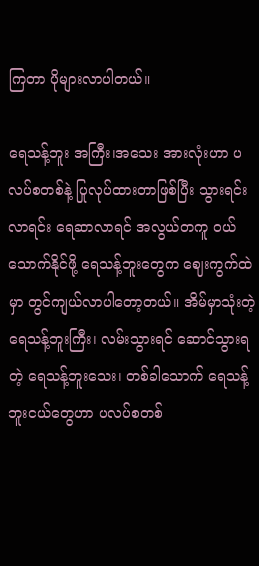ကြတာ ပိုများလာပါတယ်။

ရေသန့်ဘူး အကြီး၊အသေး အားလုံးဟာ ပလပ်စတစ်နဲ့ ပြုလုပ်ထားတာဖြစ်ပြီး သွားရင်းလာရင်း ရေဆာလာရင် အလွယ်တကူ ဝယ်သောက်နိုင်ဖို့ ရေသန့်ဘူးတွေက ဈေးကွက်ထဲမှာ တွင်ကျယ်လာပါတော့တယ်။ အိမ်မှာသုံးတဲ့ ရေသန့်ဘူးကြီး၊ လမ်းသွားရင် ဆောင်သွားရတဲ့ ရေသန့်ဘူးသေး၊ တစ်ခါသောက် ရေသန့်ဘူးငယ်တွေဟာ ပလပ်စတစ်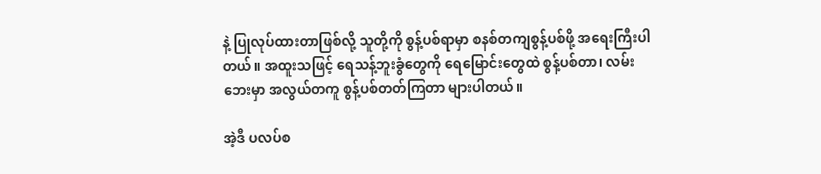နဲ့ ပြုလုပ်ထားတာဖြစ်လို့ သူတို့ကို စွန့်ပစ်ရာမှာ စနစ်တကျစွန့်ပစ်ဖို့ အရေးကြီးပါတယ်။ အထူးသဖြင့် ရေသန့်ဘူးခွံတွေကို ရေမြောင်းတွေထဲ စွန့်ပစ်တာ၊ လမ်းဘေးမှာ အလွယ်တကူ စွန့်ပစ်တတ်ကြတာ များပါတယ်။

အဲ့ဒီ ပလပ်စ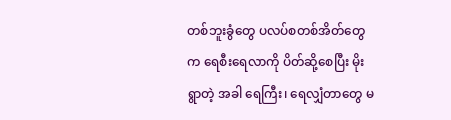တစ်ဘူးခွံတွေ ပလပ်စတစ်အိတ်တွေက ရေစီးရေလာကို ပိတ်ဆို့စေပြီး မိုးရွာတဲ့ အခါ ရေကြီး၊ ရေလျှံတာတွေ မ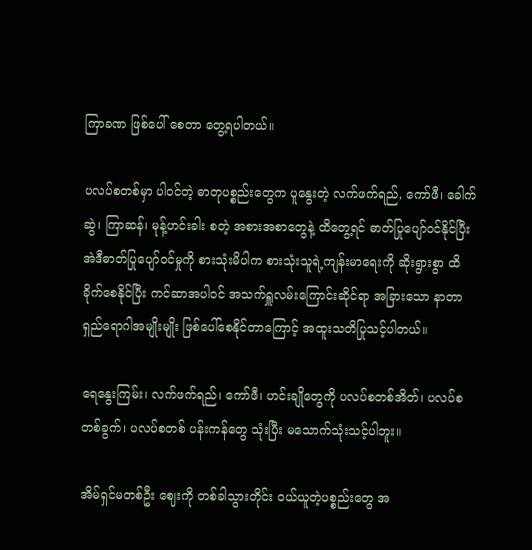ကြာခဏ ဖြစ်ပေါ် စေတာ တွေ့ရပါတယ်။

ပလပ်စတစ်မှာ ပါဝင်တဲ့ ဓာတုပစ္စည်းတွေက ပူနွေးတဲ့ လက်ဖက်ရည်, ကော်ဖီ၊ ခေါက်ဆွဲ၊ ကြာဆန်၊ မုန့်ဟင်းခါး စတဲ့ အစားအစာတွေနဲ့ ထိတွေ့ရင် ဓာတ်ပြုပျော်ဝင်နိုင်ပြီး အဲဒီဓာတ်ပြုပျော်ဝင်မှုကို စားသုံးမိပါက စားသုံးသူရဲ့ကျန်းမာရေးကို ဆိုးရွားစွာ ထိခိုက်စေနိုင်ပြီး ကင်ဆာအပါဝင် အသက်ရှူလမ်းကြောင်းဆိုင်ရာ အခြားသော နာတာရှည်ရောဂါအမျိုးမျိုး ဖြစ်ပေါ်စေနိုင်တာကြောင့် အထူးသတိပြုသင့်ပါတယ်။

ရေနွေးကြမ်း၊ လက်ဖက်ရည်၊ ကော်ဖီ၊ ဟင်းချိုတွေကို ပလပ်စတစ်အိတ်၊ ပလပ်စတစ်ခွက်၊ ပလပ်စတစ် ပန်းကန်တွေ သုံးပြီး မသောက်သုံးသင့်ပါဘူး။

အိမ်ရှင်မတစ်ဦး ဈေးကို တစ်ခါသွားတိုင်း ဝယ်ယူတဲ့ပစ္စည်းတွေ အ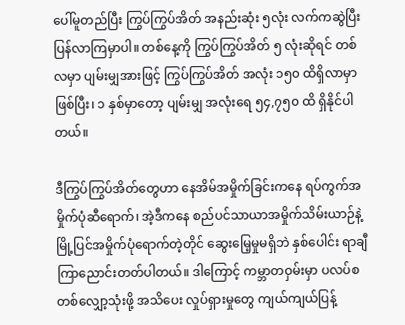ပေါ်မူတည်ပြီး ကြွပ်ကြွပ်အိတ် အနည်းဆုံး ၅လုံး လက်ကဆွဲပြီး ပြန်လာကြမှာပါ။ တစ်နေ့ကို ကြွပ်ကြွပ်အိတ် ၅ လုံးဆိုရင် တစ်လမှာ ပျမ်းမျှအားဖြင့် ကြွပ်ကြွပ်အိတ် အလုံး ၁၅၀ ထိရှိလာမှာ ဖြစ်ပြီး၊ ၁ နှစ်မှာတော့ ပျမ်းမျှ အလုံးရေ ၅၄,၇၅၀ ထိ ရှိနိုင်ပါတယ်။

ဒီကြွပ်ကြွပ်အိတ်တွေဟာ နေအိမ်အမှိုက်ခြင်းကနေ ရပ်ကွက်အမှိုက်ပုံဆီရောက်၊ အဲ့ဒီကနေ စည်ပင်သာယာအမှိုက်သိမ်းယာဉ်နဲ့ မြို့ပြင်အမှိုက်ပုံရောက်တဲ့တိုင် ဆွေးမြေ့မှုမရှိဘဲ နှစ်ပေါင်း ရာချီကြာညောင်းတတ်ပါတယ်။ ဒါကြောင့် ကမ္ဘာတဝှမ်းမှာ ပလပ်စတစ်လျှော့သုံးဖို့ အသိပေး လှုပ်ရှားမှုတွေ ကျယ်ကျယ်ပြန့်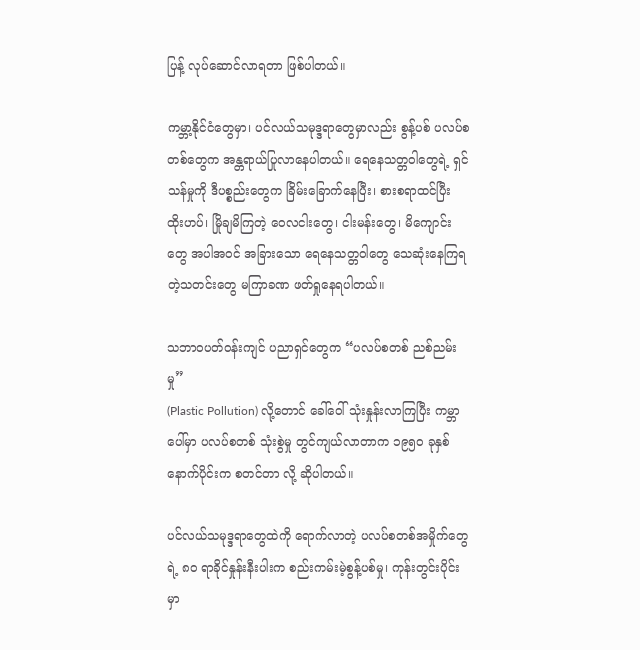ပြန့် လုပ်ဆောင်လာရတာ ဖြစ်ပါတယ်။

ကမ္ဘာ့နိုင်ငံတွေမှာ၊ ပင်လယ်သမုဒ္ဒရာတွေမှာလည်း စွန့်ပစ် ပလပ်စတစ်တွေက အန္တရာယ်ပြုလာနေပါတယ်။ ရေနေသတ္တဝါတွေရဲ့ ရှင်သန်မှုကို ဒီပစ္စည်းတွေက ခြိမ်းခြောက်နေပြီး၊ စားစရာထင်ပြီး ထိုးဟပ်၊ မြိုချမိကြတဲ့ ဝေလငါးတွေ၊ ငါးမန်းတွေ၊ မိကျောင်းတွေ အပါအဝင် အခြားသော ရေနေသတ္တဝါတွေ သေဆုံးနေကြရတဲ့သတင်းတွေ မကြာခဏ ဖတ်ရှုနေရပါတယ်။

သဘာဝပတ်ဝန်းကျင် ပညာရှင်တွေက “ပလပ်စတစ် ညစ်ညမ်းမှု”
(Plastic Pollution) လို့တောင် ခေါ်ဝေါ် သုံးနှုန်းလာကြပြီး ကမ္ဘာပေါ်မှာ ပလပ်စတစ် သုံးစွဲမှု တွင်ကျယ်လာတာက ၁၉၅၀ ခုနှစ်နောက်ပိုင်းက စတင်တာ လို့ ဆိုပါတယ်။

ပင်လယ်သမုဒ္ဒရာတွေထဲကို ရောက်လာတဲ့ ပလပ်စတစ်အမှိုက်တွေရဲ့ ၈၀ ရာခိုင်နှုန်းနီးပါးက စည်းကမ်းမဲ့စွန့်ပစ်မှု၊ ကုန်းတွင်းပိုင်းမှာ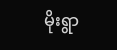မိုးရွာ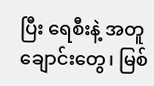ပြီး ရေစီးနဲ့ အတူ ချောင်းတွေ၊ မြစ်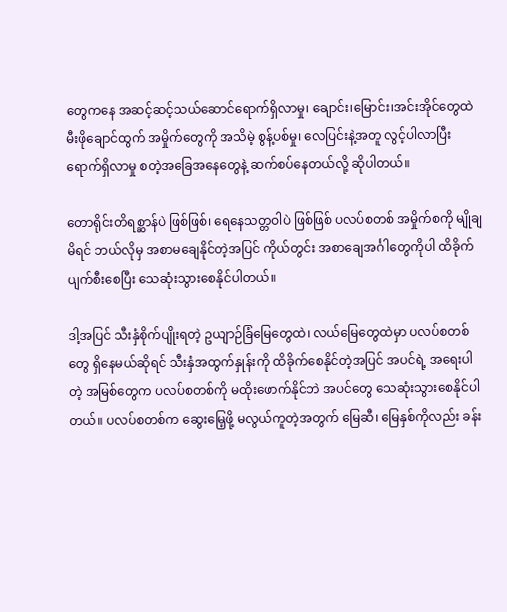တွေကနေ အဆင့်ဆင့်သယ်ဆောင်ရောက်ရှိလာမှု၊ ချောင်း၊မြောင်း၊အင်းအိုင်တွေထဲ မီးဖိုချောင်ထွက် အမှိုက်တွေကို အသိမဲ့ စွန့်ပစ်မှု၊ လေပြင်းနဲ့အတူ လွင့်ပါလာပြီး ရောက်ရှိလာမှု စတဲ့အခြေအနေတွေနဲ့ ဆက်စပ်နေတယ်လို့ ဆိုပါတယ်။

တောရိုင်းတိရစ္ဆာန်ပဲ ဖြစ်ဖြစ်၊ ရေနေသတ္တဝါပဲ ဖြစ်ဖြစ် ပလပ်စတစ် အမှိုက်စကို မျိုချမိရင် ဘယ်လိုမှ အစာမချေနိုင်တဲ့အပြင် ကိုယ်တွင်း အစာချေအင်္ဂါတွေကိုပါ ထိခိုက်ပျက်စီးစေပြီး သေဆုံးသွားစေနိုင်ပါတယ်။

ဒါ့အပြင် သီးနှံစိုက်ပျိုးရတဲ့ ဥယျာဉ်ခြံမြေတွေထဲ၊ လယ်မြေတွေထဲမှာ ပလပ်စတစ်တွေ ရှိနေမယ်ဆိုရင် သီးနှံအထွက်နှုန်းကို ထိခိုက်စေနိုင်တဲ့အပြင် အပင်ရဲ့ အရေးပါတဲ့ အမြစ်တွေက ပလပ်စတစ်ကို မထိုးဖောက်နိုင်ဘဲ အပင်တွေ သေဆုံးသွားစေနိုင်ပါတယ်။ ပလပ်စတစ်က ဆွေးမြေ့ဖို့ မလွယ်ကူတဲ့အတွက် မြေဆီ၊ မြေနှစ်ကိုလည်း ခန်း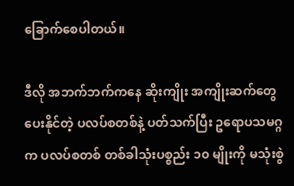ခြောက်စေပါတယ်။

ဒီလို အဘက်ဘက်ကနေ ဆိုးကျိုး အကျိုးဆက်တွေပေးနိုင်တဲ့ ပလပ်စတစ်နဲ့ ပတ်သက်ပြီး ဥရောပသမဂ္ဂက ပလပ်စတစ် တစ်ခါသုံးပစ္စည်း ၁၀ မျိုးကို မသုံးစွဲ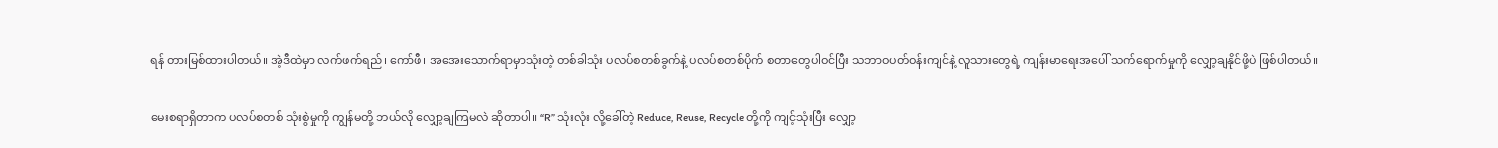ရန် တားမြစ်ထားပါတယ်။ အဲ့ဒီထဲမှာ လက်ဖက်ရည်၊ ကော်ဖီ၊ အအေးသောက်ရာမှာသုံးတဲ့ တစ်ခါသုံး ပလပ်စတစ်ခွက်နဲ့ ပလပ်စတစ်ပိုက် စတာတွေပါဝင်ပြီး သဘာဝပတ်ဝန်းကျင်နဲ့ လူသားတွေရဲ့ ကျန်းမာရေးအပေါ် သက်ရောက်မှုကို လျှော့ချနိုင်ဖို့ပဲ ဖြစ်ပါတယ်။

မေးစရာရှိတာက ပလပ်စတစ် သုံးစွဲမှုကို ကျွန်မတို့ ဘယ်လို လျှော့ချကြမလဲ ဆိုတာပါ။ “R” သုံးလုံး လို့ခေါ်တဲ့ Reduce, Reuse, Recycle တို့ကို ကျင့်သုံးပြီး လျှော့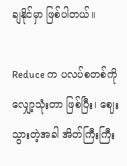ချနိုင်မှာ ဖြစ်ပါတယ်။

Reduce က ပလပ်စတစ်ကို လျှော့သုံးတာ ဖြစ်ပြီး၊ ဈေးသွားတဲ့အခါ အိတ်ကြီးကြီး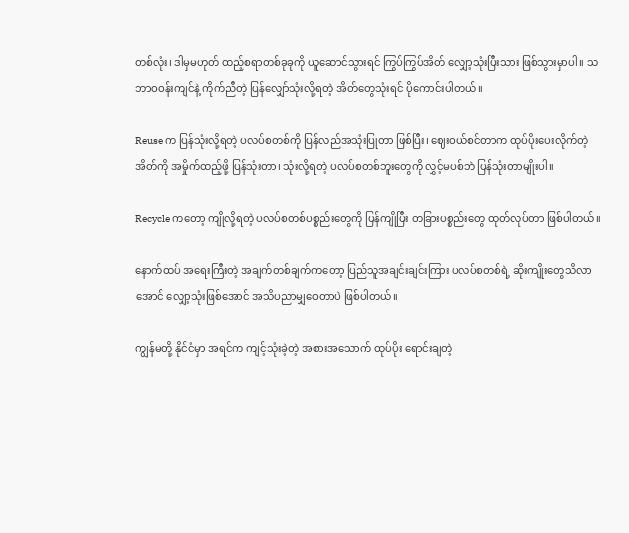တစ်လုံး၊ ဒါမှမဟုတ် ထည့်စရာတစ်ခုခုကို ယူဆောင်သွားရင် ကြွပ်ကြွပ်အိတ် လျှော့သုံးပြီးသား ဖြစ်သွားမှာပါ။ သဘာဝဝန်းကျင်နဲ့ ကိုက်ညီတဲ့ ပြန်လျှော်သုံးလို့ရတဲ့ အိတ်တွေသုံးရင် ပိုကောင်းပါတယ်။

Reuse က ပြန်သုံးလို့ရတဲ့ ပလပ်စတစ်ကို ပြန်လည်အသုံးပြုတာ ဖြစ်ပြီး၊ ဈေးဝယ်စင်တာက ထုပ်ပိုးပေးလိုက်တဲ့ အိတ်ကို အမှိုက်ထည့်ဖို့ ပြန်သုံးတာ၊ သုံးလို့ရတဲ့ ပလပ်စတစ်ဘူးတွေကို လွှင့်မပစ်ဘဲ ပြန်သုံးတာမျိုးပါ။

Recycle ကတော့ ကျိုလို့ရတဲ့ ပလပ်စတစ်ပစ္စည်းတွေကို ပြန်ကျိုပြီး တခြားပစ္စည်းတွေ ထုတ်လုပ်တာ ဖြစ်ပါတယ်။

နောက်ထပ် အရေးကြီးတဲ့ အချက်တစ်ချက်ကတော့ ပြည်သူအချင်းချင်းကြား ပလပ်စတစ်ရဲ့ ဆိုးကျိုးတွေသိလာအောင် လျှော့သုံးဖြစ်အောင် အသိပညာမျှဝေတာပဲ ဖြစ်ပါတယ်။

ကျွန်မတို့ နိုင်ငံမှာ အရင်က ကျင့်သုံးခဲ့တဲ့ အစားအသောက် ထုပ်ပိုး ရောင်းချတဲ့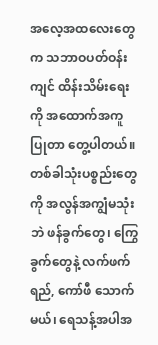အလေ့အထလေးတွေက သဘာဝပတ်ဝန်းကျင် ထိန်းသိမ်းရေးကို အထောက်အကူပြုတာ တွေ့ပါတယ်။ တစ်ခါသုံးပစ္စည်းတွေကို အလွန်အကျွံမသုံးဘဲ ဖန်ခွက်တွေ၊ ကြွေခွက်တွေနဲ့ လက်ဖက်ရည်, ကော်ဖီ သောက်မယ်၊ ရေသန့်အပါအ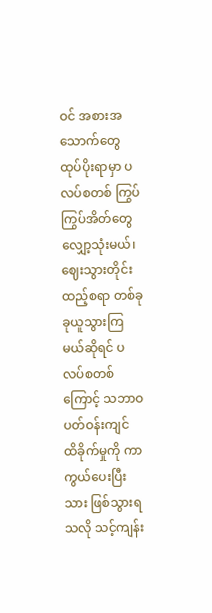ဝင် အစားအသောက်တွေ ထုပ်ပိုးရာမှာ ပလပ်စတစ် ကြွပ်ကြွပ်အိတ်တွေ လျှော့သုံးမယ်၊ ဈေးသွားတိုင်း ထည့်စရာ တစ်ခုခုယူသွားကြမယ်ဆိုရင် ပလပ်စတစ်ကြောင့် သဘာဝပတ်ဝန်းကျင် ထိခိုက်မှုကို ကာကွယ်ပေးပြီးသား ဖြစ်သွားရသလို သင့်ကျန်း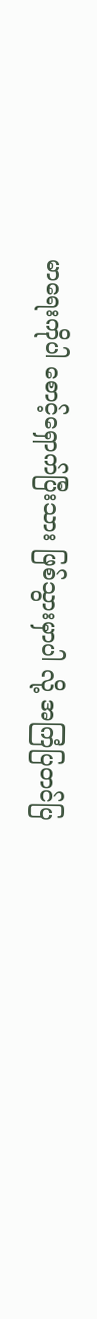မာရေးကိုပါ စောင့်ရှောက်ပြီးသား ဖြစ်သွားမှာပါ လို့ အကြံပြတင်ပြ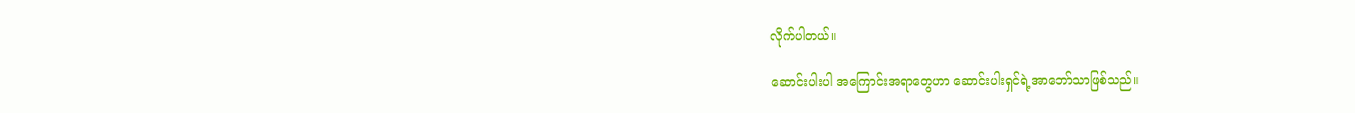လိုက်ပါတယ်။

ဆောင်းပါးပါ အကြောင်းအရာတွေဟာ ဆောင်းပါးရှင်ရဲ့အာဘော်သာဖြစ်သည်။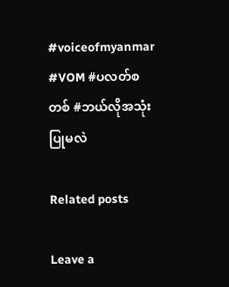#voiceofmyanmar #VOM #ပလတ်စတစ် #ဘယ်လိုအသုံးပြုမလဲ

Related posts

Leave a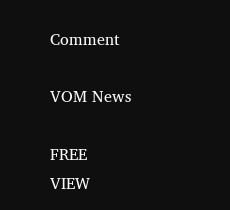Comment

VOM News

FREE
VIEW